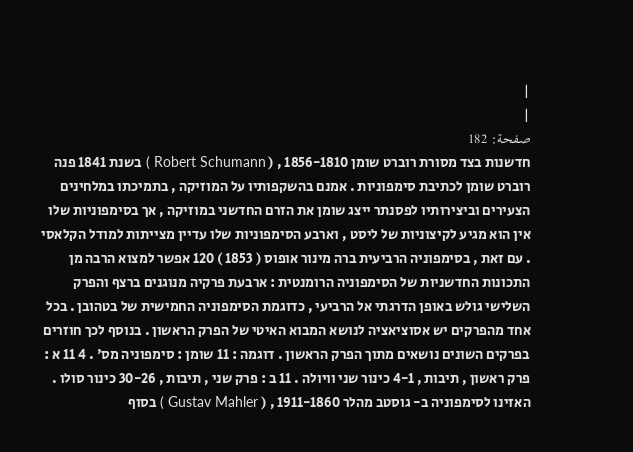|
|
صفحة: 182
חדשנות בצד מסורת רוברט שומן 1856-1810 , ( Robert Schumann ) בשנת 1841 פנה רוברט שומן לכתיבת סימפוניות . אמנם בהשקפותיו על המוזיקה , בתמיכתו במלחינים הצעירים וביצירותיו לפסנתר ייצג שומן את הזרם החדשני במוזיקה , אך בסימפוניות שלו אין הוא מגיע לקיצוניות של ליסט , וארבע הסימפוניות שלו עדיין מצייתות למודל הקלאסי . עם זאת , בסימפוניה הרביעית ברה מינור אופוס ( 1853 ) 120 אפשר למצוא הרבה מן התכונות החדשניות של הסימפוניה הרומנטית : ארבעת פרקיה מנוגנים ברצף והפרק השלישי גולש באופן הדרגתי אל הרביעי , כדוגמת הסימפוניה החמישית של בטהובן . בכל אחד מהפרקים יש אסוציאציה לנושא המבוא האיטי של הפרק הראשון . בנוסף לכך חוזרים בפרקים השונים נושאים מתוך הפרק הראשון . דוגמה : 11 שומן : סימפוניה מס' . 4 11 א : פרק ראשון , תיבות , 4-1 כינור שני וויולה . 11 ב : פרק שני , תיבות , 30-26 כינור סולו . האזינו לסימפוניה ב- גוסטב מהלר 1911-1860 , ( Gustav Mahler ) בסוף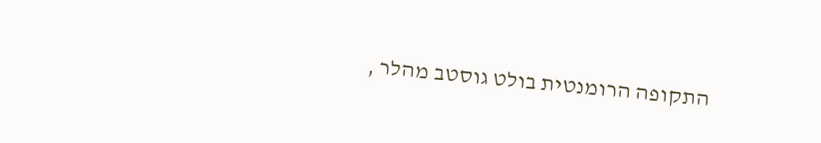התקופה הרומנטית בולט גוסטב מהלר ,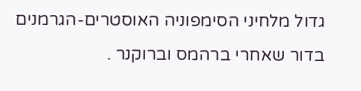גדול מלחיני הסימפוניה האוסטרים-הגרמנים בדור שאחרי ברהמס וברוקנר .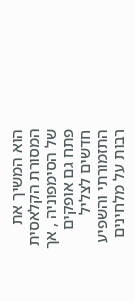הוא המשיך את המסורת הקלאסית של הסימפוניה , אך פתח גם אופקים חדשים לצליל התזמורתי והשפיע רבות על מלחינים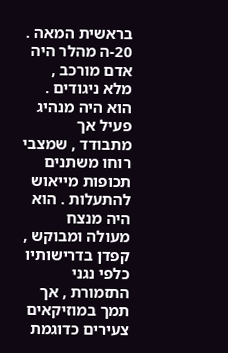בראשית המאה . 20-ה מהלר היה אדם מורכב , מלא ניגודים . הוא היה מנהיג פעיל אך מתבודד , שמצבי רוחו משתנים תכופות מייאוש להתעלות . הוא היה מנצח מעולה ומבוקש , קפדן בדרישותיו כלפי נגני התזמורת , אך תמך במוזיקאים צעירים כדוגמת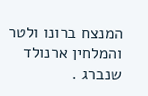המנצח ברונו ולטר והמלחין ארנולד שנברג .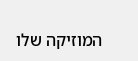המוזיקה שלו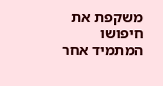משקפת את חיפושו המתמיד אחר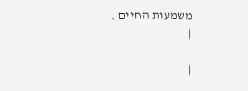משמעות החיים .
|

|